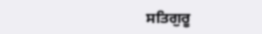ਸਤਿਗੁਰੂ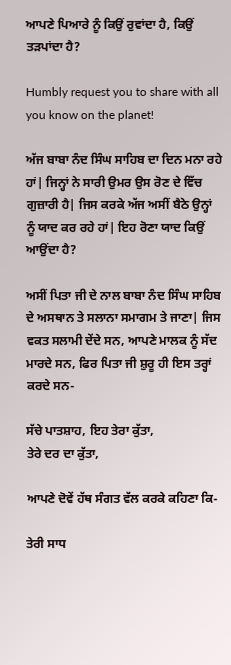ਆਪਣੇ ਪਿਆਰੇ ਨੂੰ ਕਿਉਂ ਰੁਵਾਂਦਾ ਹੈ, ਕਿਉਂ ਤੜਪਾਂਦਾ ਹੈ?

Humbly request you to share with all you know on the planet!

ਅੱਜ ਬਾਬਾ ਨੰਦ ਸਿੰਘ ਸਾਹਿਬ ਦਾ ਦਿਨ ਮਨਾ ਰਹੇ ਹਾਂ| ਜਿਨ੍ਹਾਂ ਨੇ ਸਾਰੀ ਉਮਰ ਉਸ ਰੋਣ ਦੇ ਵਿੱਚ ਗੁਜ਼ਾਰੀ ਹੈ| ਜਿਸ ਕਰਕੇ ਅੱਜ ਅਸੀਂ ਬੈਠੇ ਉਨ੍ਹਾਂ ਨੂੰ ਯਾਦ ਕਰ ਰਹੇ ਹਾਂ| ਇਹ ਰੋਣਾ ਯਾਦ ਕਿਉਂ ਆਉਂਦਾ ਹੈ?

ਅਸੀਂ ਪਿਤਾ ਜੀ ਦੇ ਨਾਲ ਬਾਬਾ ਨੰਦ ਸਿੰਘ ਸਾਹਿਬ ਦੇ ਅਸਥਾਨ ਤੇ ਸਲਾਨਾ ਸਮਾਗਮ ਤੇ ਜਾਣਾ| ਜਿਸ ਵਕਤ ਸਲਾਮੀ ਦੇਂਦੇ ਸਨ, ਆਪਣੇ ਮਾਲਕ ਨੂੰ ਸੱਦ ਮਾਰਦੇ ਸਨ, ਫਿਰ ਪਿਤਾ ਜੀ ਸ਼ੁਰੂ ਹੀ ਇਸ ਤਰ੍ਹਾਂ ਕਰਦੇ ਸਨ-

ਸੱਚੇ ਪਾਤਸ਼ਾਹ, ਇਹ ਤੇਰਾ ਕੁੱਤਾ,
ਤੇਰੇ ਦਰ ਦਾ ਕੁੱਤਾ,

ਆਪਣੇ ਦੋਵੇਂ ਹੱਥ ਸੰਗਤ ਵੱਲ ਕਰਕੇ ਕਹਿਣਾ ਕਿ-

ਤੇਰੀ ਸਾਧ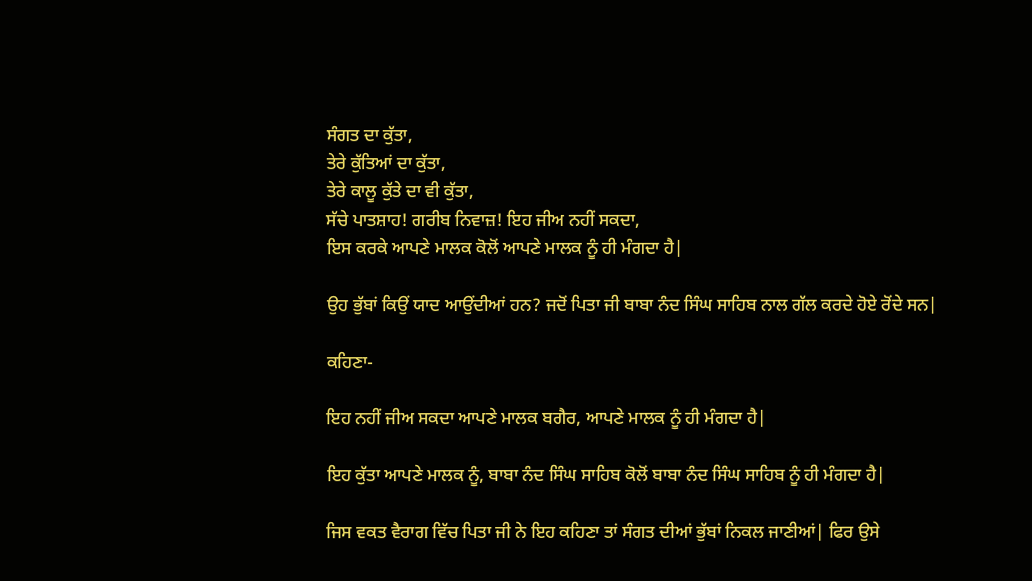ਸੰਗਤ ਦਾ ਕੁੱਤਾ,
ਤੇਰੇ ਕੁੱਤਿਆਂ ਦਾ ਕੁੱਤਾ,
ਤੇਰੇ ਕਾਲੂ ਕੁੱਤੇ ਦਾ ਵੀ ਕੁੱਤਾ,
ਸੱਚੇ ਪਾਤਸ਼ਾਹ! ਗਰੀਬ ਨਿਵਾਜ਼! ਇਹ ਜੀਅ ਨਹੀਂ ਸਕਦਾ,
ਇਸ ਕਰਕੇ ਆਪਣੇ ਮਾਲਕ ਕੋਲੋਂ ਆਪਣੇ ਮਾਲਕ ਨੂੰ ਹੀ ਮੰਗਦਾ ਹੈ|

ਉਹ ਭੁੱਬਾਂ ਕਿਉਂ ਯਾਦ ਆਉਂਦੀਆਂ ਹਨ? ਜਦੋਂ ਪਿਤਾ ਜੀ ਬਾਬਾ ਨੰਦ ਸਿੰਘ ਸਾਹਿਬ ਨਾਲ ਗੱਲ ਕਰਦੇ ਹੋਏ ਰੋਂਦੇ ਸਨ|

ਕਹਿਣਾ-

ਇਹ ਨਹੀਂ ਜੀਅ ਸਕਦਾ ਆਪਣੇ ਮਾਲਕ ਬਗੈਰ, ਆਪਣੇ ਮਾਲਕ ਨੂੰ ਹੀ ਮੰਗਦਾ ਹੈ|

ਇਹ ਕੁੱਤਾ ਆਪਣੇ ਮਾਲਕ ਨੂੰ, ਬਾਬਾ ਨੰਦ ਸਿੰਘ ਸਾਹਿਬ ਕੋਲੋਂ ਬਾਬਾ ਨੰਦ ਸਿੰਘ ਸਾਹਿਬ ਨੂੰ ਹੀ ਮੰਗਦਾ ਹੈ|

ਜਿਸ ਵਕਤ ਵੈਰਾਗ ਵਿੱਚ ਪਿਤਾ ਜੀ ਨੇ ਇਹ ਕਹਿਣਾ ਤਾਂ ਸੰਗਤ ਦੀਆਂ ਭੁੱਬਾਂ ਨਿਕਲ ਜਾਣੀਆਂ| ਫਿਰ ਉਸੇ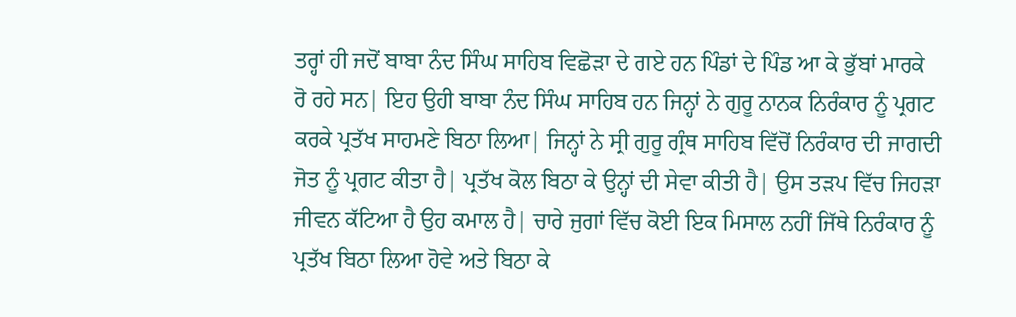ਤਰ੍ਹਾਂ ਹੀ ਜਦੋਂ ਬਾਬਾ ਨੰਦ ਸਿੰਘ ਸਾਹਿਬ ਵਿਛੋੜਾ ਦੇ ਗਏ ਹਨ ਪਿੰਡਾਂ ਦੇ ਪਿੰਡ ਆ ਕੇ ਭੁੱਬਾਂ ਮਾਰਕੇ ਰੋ ਰਹੇ ਸਨ| ਇਹ ਉਹੀ ਬਾਬਾ ਨੰਦ ਸਿੰਘ ਸਾਹਿਬ ਹਨ ਜਿਨ੍ਹਾਂ ਨੇ ਗੁਰੂ ਨਾਨਕ ਨਿਰੰਕਾਰ ਨੂੰ ਪ੍ਰਗਟ ਕਰਕੇ ਪ੍ਰਤੱਖ ਸਾਹਮਣੇ ਬਿਠਾ ਲਿਆ| ਜਿਨ੍ਹਾਂ ਨੇ ਸ੍ਰੀ ਗੁਰੂ ਗ੍ਰੰਥ ਸਾਹਿਬ ਵਿੱਚੋਂ ਨਿਰੰਕਾਰ ਦੀ ਜਾਗਦੀ ਜੋਤ ਨੂੰ ਪ੍ਰਗਟ ਕੀਤਾ ਹੈ| ਪ੍ਰਤੱਖ ਕੋਲ ਬਿਠਾ ਕੇ ਉਨ੍ਹਾਂ ਦੀ ਸੇਵਾ ਕੀਤੀ ਹੈ| ਉਸ ਤੜਪ ਵਿੱਚ ਜਿਹੜਾ ਜੀਵਨ ਕੱਟਿਆ ਹੈ ਉਹ ਕਮਾਲ ਹੈ| ਚਾਰੇ ਜੁਗਾਂ ਵਿੱਚ ਕੋਈ ਇਕ ਮਿਸਾਲ ਨਹੀਂ ਜਿੱਥੇ ਨਿਰੰਕਾਰ ਨੂੰ ਪ੍ਰਤੱਖ ਬਿਠਾ ਲਿਆ ਹੋਵੇ ਅਤੇ ਬਿਠਾ ਕੇ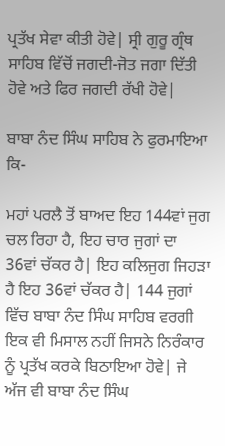ਪ੍ਰਤੱਖ ਸੇਵਾ ਕੀਤੀ ਹੋਵੇ| ਸ੍ਰੀ ਗੁਰੂ ਗ੍ਰੰਥ ਸਾਹਿਬ ਵਿੱਚੋਂ ਜਗਦੀ-ਜੋਤ ਜਗਾ ਦਿੱਤੀ ਹੋਵੇ ਅਤੇ ਫਿਰ ਜਗਦੀ ਰੱਖੀ ਹੋਵੇ|

ਬਾਬਾ ਨੰਦ ਸਿੰਘ ਸਾਹਿਬ ਨੇ ਫੁਰਮਾਇਆ ਕਿ-

ਮਹਾਂ ਪਰਲੈ ਤੋਂ ਬਾਅਦ ਇਹ 144ਵਾਂ ਜੁਗ ਚਲ ਰਿਹਾ ਹੈ, ਇਹ ਚਾਰ ਜੁਗਾਂ ਦਾ 36ਵਾਂ ਚੱਕਰ ਹੈ| ਇਹ ਕਲਿਜੁਗ ਜਿਹੜਾ ਹੈ ਇਹ 36ਵਾਂ ਚੱਕਰ ਹੈ| 144 ਜੁਗਾਂ ਵਿੱਚ ਬਾਬਾ ਨੰਦ ਸਿੰਘ ਸਾਹਿਬ ਵਰਗੀ ਇਕ ਵੀ ਮਿਸਾਲ ਨਹੀਂ ਜਿਸਨੇ ਨਿਰੰਕਾਰ ਨੂੰ ਪ੍ਰਤੱਖ ਕਰਕੇ ਬਿਠਾਇਆ ਹੋਵੇ| ਜੇ ਅੱਜ ਵੀ ਬਾਬਾ ਨੰਦ ਸਿੰਘ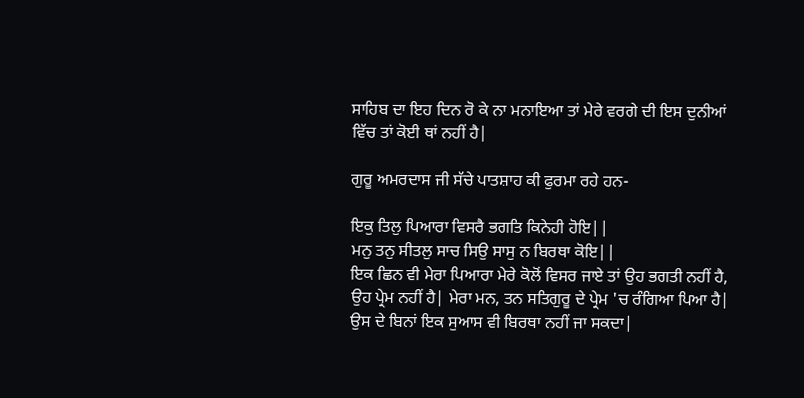ਸਾਹਿਬ ਦਾ ਇਹ ਦਿਨ ਰੋ ਕੇ ਨਾ ਮਨਾਇਆ ਤਾਂ ਮੇਰੇ ਵਰਗੇ ਦੀ ਇਸ ਦੁਨੀਆਂ ਵਿੱਚ ਤਾਂ ਕੋਈ ਥਾਂ ਨਹੀਂ ਹੈ|

ਗੁਰੂ ਅਮਰਦਾਸ ਜੀ ਸੱਚੇ ਪਾਤਸ਼ਾਹ ਕੀ ਫੁਰਮਾ ਰਹੇ ਹਨ-

ਇਕੁ ਤਿਲੁ ਪਿਆਰਾ ਵਿਸਰੈ ਭਗਤਿ ਕਿਨੇਹੀ ਹੋਇ||
ਮਨੁ ਤਨੁ ਸੀਤਲੁ ਸਾਚ ਸਿਉ ਸਾਸੁ ਨ ਬਿਰਥਾ ਕੋਇ||
ਇਕ ਛਿਨ ਵੀ ਮੇਰਾ ਪਿਆਰਾ ਮੇਰੇ ਕੋਲੋਂ ਵਿਸਰ ਜਾਏ ਤਾਂ ਉਹ ਭਗਤੀ ਨਹੀਂ ਹੈ, ਉਹ ਪ੍ਰੇਮ ਨਹੀਂ ਹੈ| ਮੇਰਾ ਮਨ, ਤਨ ਸਤਿਗੁਰੂ ਦੇ ਪ੍ਰੇਮ 'ਚ ਰੰਗਿਆ ਪਿਆ ਹੈ| ਉਸ ਦੇ ਬਿਨਾਂ ਇਕ ਸੁਆਸ ਵੀ ਬਿਰਥਾ ਨਹੀਂ ਜਾ ਸਕਦਾ|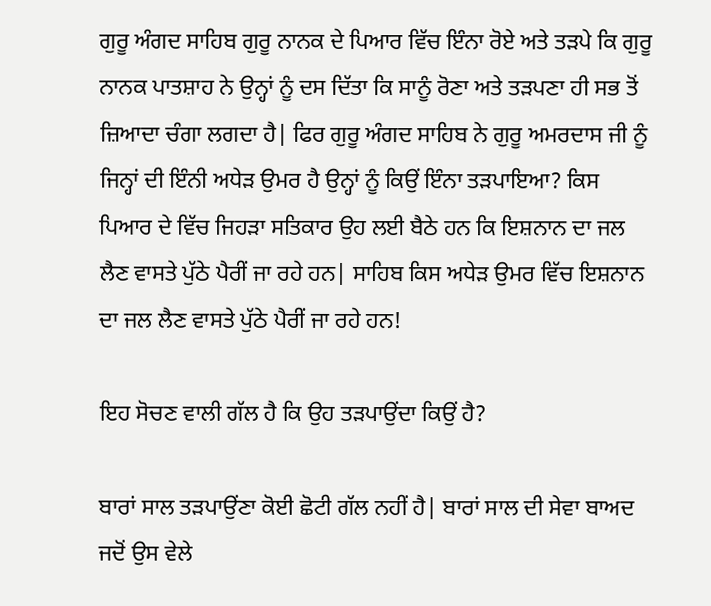ਗੁਰੂ ਅੰਗਦ ਸਾਹਿਬ ਗੁਰੂ ਨਾਨਕ ਦੇ ਪਿਆਰ ਵਿੱਚ ਇੰਨਾ ਰੋਏ ਅਤੇ ਤੜਪੇ ਕਿ ਗੁਰੂ ਨਾਨਕ ਪਾਤਸ਼ਾਹ ਨੇ ਉਨ੍ਹਾਂ ਨੂੰ ਦਸ ਦਿੱਤਾ ਕਿ ਸਾਨੂੰ ਰੋਣਾ ਅਤੇ ਤੜਪਣਾ ਹੀ ਸਭ ਤੋਂ ਜ਼ਿਆਦਾ ਚੰਗਾ ਲਗਦਾ ਹੈ| ਫਿਰ ਗੁਰੂ ਅੰਗਦ ਸਾਹਿਬ ਨੇ ਗੁਰੂ ਅਮਰਦਾਸ ਜੀ ਨੂੰ ਜਿਨ੍ਹਾਂ ਦੀ ਇੰਨੀ ਅਧੇੜ ਉਮਰ ਹੈ ਉਨ੍ਹਾਂ ਨੂੰ ਕਿਉਂ ਇੰਨਾ ਤੜਪਾਇਆ? ਕਿਸ ਪਿਆਰ ਦੇ ਵਿੱਚ ਜਿਹੜਾ ਸਤਿਕਾਰ ਉਹ ਲਈ ਬੈਠੇ ਹਨ ਕਿ ਇਸ਼ਨਾਨ ਦਾ ਜਲ ਲੈਣ ਵਾਸਤੇ ਪੁੱਠੇ ਪੈਰੀਂ ਜਾ ਰਹੇ ਹਨ| ਸਾਹਿਬ ਕਿਸ ਅਧੇੜ ਉਮਰ ਵਿੱਚ ਇਸ਼ਨਾਨ ਦਾ ਜਲ ਲੈਣ ਵਾਸਤੇ ਪੁੱਠੇ ਪੈਰੀਂ ਜਾ ਰਹੇ ਹਨ!

ਇਹ ਸੋਚਣ ਵਾਲੀ ਗੱਲ ਹੈ ਕਿ ਉਹ ਤੜਪਾਉਂਦਾ ਕਿਉਂ ਹੈ?

ਬਾਰਾਂ ਸਾਲ ਤੜਪਾਉਂਣਾ ਕੋਈ ਛੋਟੀ ਗੱਲ ਨਹੀਂ ਹੈ| ਬਾਰਾਂ ਸਾਲ ਦੀ ਸੇਵਾ ਬਾਅਦ ਜਦੋਂ ਉਸ ਵੇਲੇ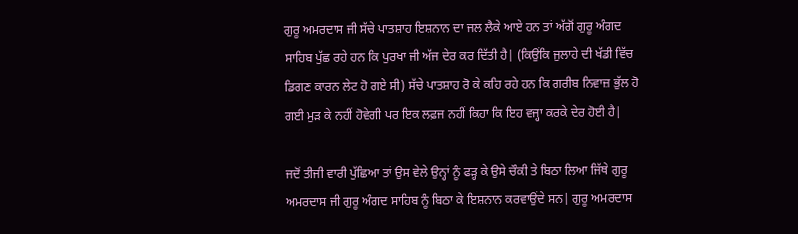ਗੁਰੂ ਅਮਰਦਾਸ ਜੀ ਸੱਚੇ ਪਾਤਸ਼ਾਹ ਇਸ਼ਨਾਨ ਦਾ ਜਲ ਲੈਕੇ ਆਏ ਹਨ ਤਾਂ ਅੱਗੋਂ ਗੁਰੂ ਅੰਗਦ ਸਾਹਿਬ ਪੁੱਛ ਰਹੇ ਹਨ ਕਿ ਪੁਰਖਾ ਜੀ ਅੱਜ ਦੇਰ ਕਰ ਦਿੱਤੀ ਹੈ| (ਕਿਉਂਕਿ ਜੁਲਾਹੇ ਦੀ ਖੱਡੀ ਵਿੱਚ ਡਿਗਣ ਕਾਰਨ ਲੇਟ ਹੋ ਗਏ ਸੀ) ਸੱਚੇ ਪਾਤਸ਼ਾਹ ਰੋ ਕੇ ਕਹਿ ਰਹੇ ਹਨ ਕਿ ਗਰੀਬ ਨਿਵਾਜ਼ ਭੁੱਲ ਹੋ ਗਈ ਮੁੜ ਕੇ ਨਹੀਂ ਹੋਵੇਗੀ ਪਰ ਇਕ ਲਫ਼ਜ ਨਹੀਂ ਕਿਹਾ ਕਿ ਇਹ ਵਜ੍ਹਾ ਕਰਕੇ ਦੇਰ ਹੋਈ ਹੈ|

ਜਦੋਂ ਤੀਜੀ ਵਾਰੀ ਪੁੱਛਿਆ ਤਾਂ ਉਸ ਵੇਲੇ ਉਨ੍ਹਾਂ ਨੂੰ ਫੜ੍ਹ ਕੇ ਉਸੇ ਚੌਕੀ ਤੇ ਬਿਠਾ ਲਿਆ ਜਿੱਥੇ ਗੁਰੂ ਅਮਰਦਾਸ ਜੀ ਗੁਰੂ ਅੰਗਦ ਸਾਹਿਬ ਨੂੰ ਬਿਠਾ ਕੇ ਇਸ਼ਨਾਨ ਕਰਵਾਉਂਦੇ ਸਨ| ਗੁਰੂ ਅਮਰਦਾਸ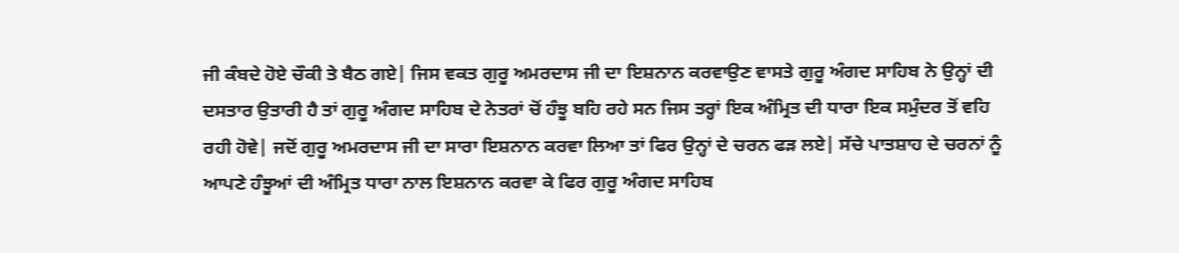ਜੀ ਕੰਬਦੇ ਹੋਏ ਚੌਕੀ ਤੇ ਬੈਠ ਗਏ| ਜਿਸ ਵਕਤ ਗੁਰੂ ਅਮਰਦਾਸ ਜੀ ਦਾ ਇਸ਼ਨਾਨ ਕਰਵਾਉਣ ਵਾਸਤੇ ਗੁਰੂ ਅੰਗਦ ਸਾਹਿਬ ਨੇ ਉਨ੍ਹਾਂ ਦੀ ਦਸਤਾਰ ਉਤਾਰੀ ਹੈ ਤਾਂ ਗੁਰੂ ਅੰਗਦ ਸਾਹਿਬ ਦੇ ਨੇਤਰਾਂ ਚੋਂ ਹੰਝੂ ਬਹਿ ਰਹੇ ਸਨ ਜਿਸ ਤਰ੍ਹਾਂ ਇਕ ਅੰਮ੍ਰਿਤ ਦੀ ਧਾਰਾ ਇਕ ਸਮੁੰਦਰ ਤੋਂ ਵਹਿ ਰਹੀ ਹੋਵੇ| ਜਦੋਂ ਗੁਰੂ ਅਮਰਦਾਸ ਜੀ ਦਾ ਸਾਰਾ ਇਸ਼ਨਾਨ ਕਰਵਾ ਲਿਆ ਤਾਂ ਫਿਰ ਉਨ੍ਹਾਂ ਦੇ ਚਰਨ ਫੜ ਲਏ| ਸੱਚੇ ਪਾਤਸ਼ਾਹ ਦੇ ਚਰਨਾਂ ਨੂੰ ਆਪਣੇ ਹੰਝੂਆਂ ਦੀ ਅੰਮ੍ਰਿਤ ਧਾਰਾ ਨਾਲ ਇਸ਼ਨਾਨ ਕਰਵਾ ਕੇ ਫਿਰ ਗੁਰੂ ਅੰਗਦ ਸਾਹਿਬ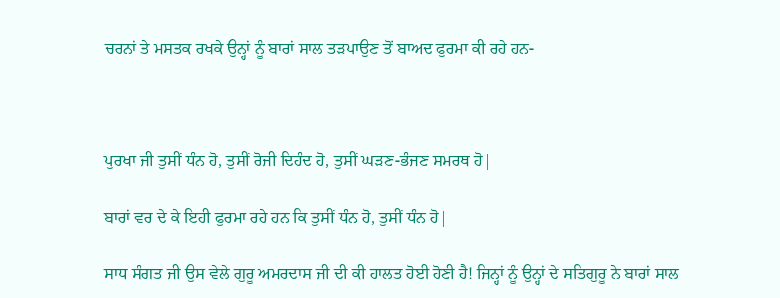ਚਰਨਾਂ ਤੇ ਮਸਤਕ ਰਖਕੇ ਉਨ੍ਹਾਂ ਨੂੰ ਬਾਰਾਂ ਸਾਲ ਤੜਪਾਉਣ ਤੋਂ ਬਾਅਦ ਫੁਰਮਾ ਕੀ ਰਹੇ ਹਨ-



ਪੁਰਖਾ ਜੀ ਤੁਸੀਂ ਧੰਨ ਹੋ, ਤੁਸੀਂ ਰੋਜੀ ਦਿਹੰਦ ਹੋ, ਤੁਸੀਂ ਘੜਣ-ਭੰਜਣ ਸਮਰਥ ਹੋ|

ਬਾਰਾਂ ਵਰ ਦੇ ਕੇ ਇਹੀ ਫੁਰਮਾ ਰਹੇ ਹਨ ਕਿ ਤੁਸੀਂ ਧੰਨ ਹੋ, ਤੁਸੀਂ ਧੰਨ ਹੋ|

ਸਾਧ ਸੰਗਤ ਜੀ ਉਸ ਵੇਲੇ ਗੁਰੂ ਅਮਰਦਾਸ ਜੀ ਦੀ ਕੀ ਹਾਲਤ ਹੋਈ ਹੋਣੀ ਹੈ! ਜਿਨ੍ਹਾਂ ਨੂੰ ਉਨ੍ਹਾਂ ਦੇ ਸਤਿਗੁਰੂ ਨੇ ਬਾਰਾਂ ਸਾਲ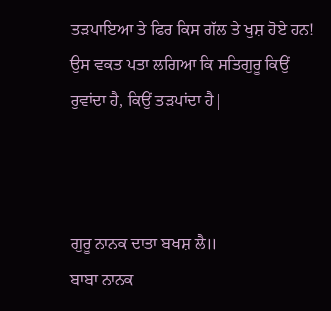ਤੜਪਾਇਆ ਤੇ ਫਿਰ ਕਿਸ ਗੱਲ ਤੇ ਖੁਸ਼ ਹੋਏ ਹਨ! ਉਸ ਵਕਤ ਪਤਾ ਲਗਿਆ ਕਿ ਸਤਿਗੁਰੂ ਕਿਉਂ ਰੁਵਾਂਦਾ ਹੈ, ਕਿਉਂ ਤੜਪਾਂਦਾ ਹੈ|



ਗੁਰੂ ਨਾਨਕ ਦਾਤਾ ਬਖਸ਼ ਲੈ॥
ਬਾਬਾ ਨਾਨਕ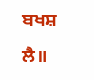ਬਖਸ਼ ਲੈ॥